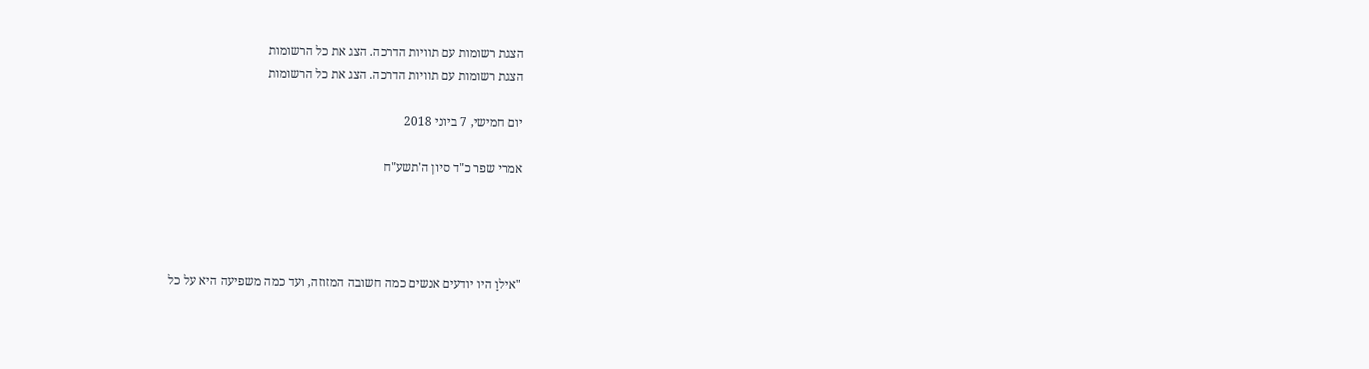הצגת רשומות עם תוויות הדרכה. הצג את כל הרשומות
הצגת רשומות עם תוויות הדרכה. הצג את כל הרשומות

יום חמישי, 7 ביוני 2018

אמרי שפר כ"ד סיון ה'תשע"ח




"אילוַ היו יודעים אנשים כמה חשובה המזוזה, ועד כמה משפיעה היא על כל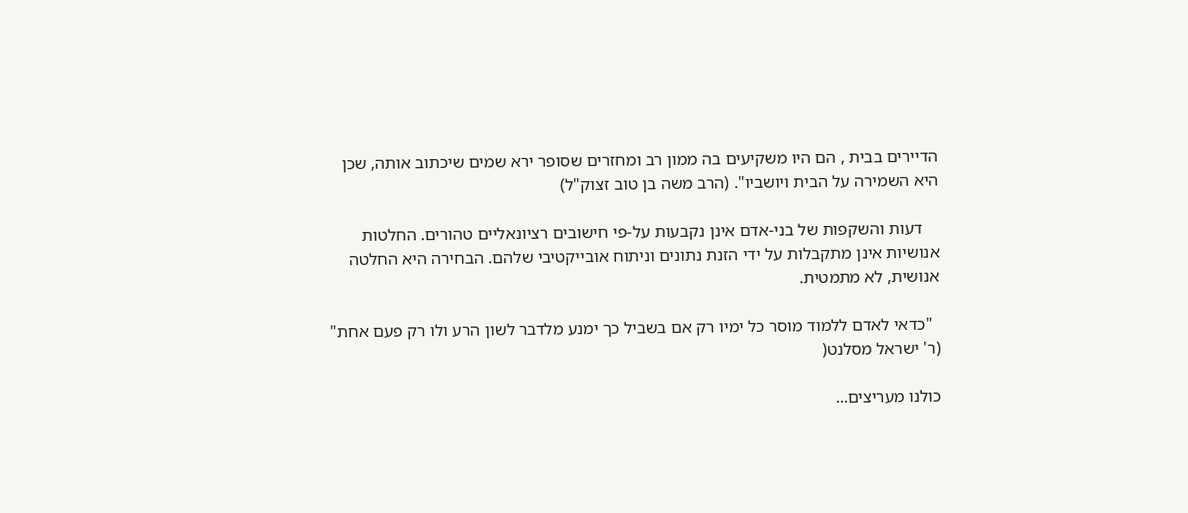הדיירים בבית , הם היו משקיעים בה ממון רב ומחזרים שסופר ירא שמים שיכתוב אותה, שכן היא השמירה על הבית ויושביו". (הרב משה בן טוב זצוק"ל)

    דעות והשקפות של בני-אדם אינן נקבעות על-פי חישובים רציונאליים טהורים. החלטות אנושיות אינן מתקבלות על ידי הזנת נתונים וניתוח אובייקטיבי שלהם. הבחירה היא החלטה אנושית, לא מתמטית.

  "כדאי לאדם ללמוד מוסר כל ימיו רק אם בשביל כך ימנע מלדבר לשון הרע ולו רק פעם אחת" (ר' ישראל מסלנט(

כולנו מעריצים...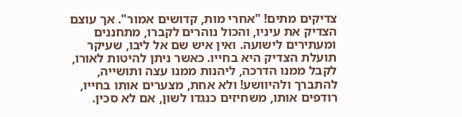צדיקים מתים! "אחרי מות, קדושים אמור". אך עוצם הצדיק את עיניו, והכול נוהרים לקברו, מתחננים ומעתירים לישועה. ואין איש שם אל ליבו, שעיקר תועלת הצדיק היא בחייו. כאשר ניתן להיטות לאורו, לקבל ממנו הדרכה, ליהנות ממנו עצה ותושייה, להתברך ולהיוושע! ולא אחת, מצערים אותו בחייו, רודפים אותו, משחיזים כנגדו לשון, אם לא סכין.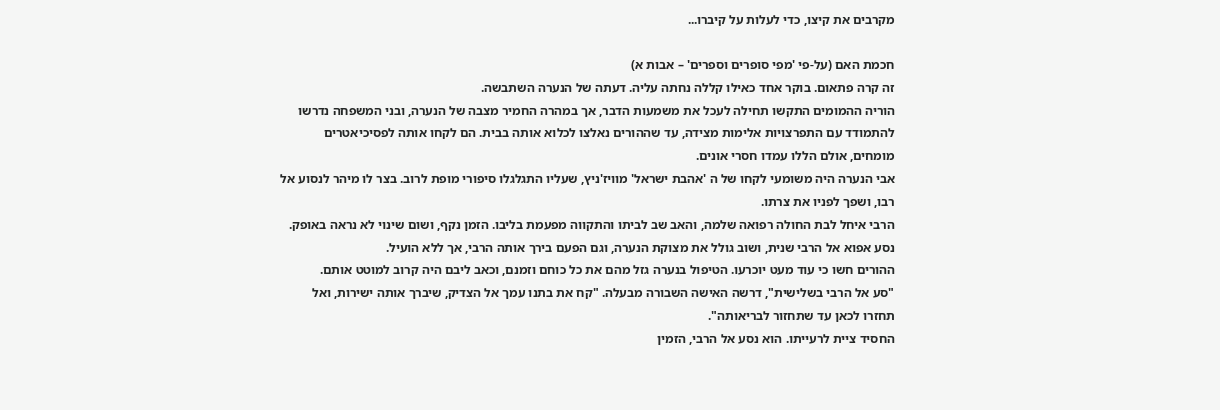מקרבים את קיצו, כדי לעלות על קיברו...

חכמת האם (על-פי 'מפי סופרים וספרים' – אבות א)
זה קרה פתאום. בוקר אחד כאילו קללה נחתה עליה. דעתה של הנערה השתבשה.
הוריה ההמומים התקשו תחילה לעכל את משמעות הדבר, אך במהרה החמיר מצבה של הנערה, ובני המשפחה נדרשו להתמודד עם התפרצויות אלימות מצידה, עד שההורים נאלצו לכלוא אותה בבית. הם לקחו אותה לפסיכיאטרים מומחים, אולם הללו עמדו חסרי אונים.
אבי הנערה היה משומעי לקחו של ה 'אהבת ישראל' מוויז'ניץ, שעליו התגלגלו סיפורי מופת לרוב. בצר לו מיהר לנסוע אל רבו, ושפך לפניו את צרתו.
הרבי איחל לבת החולה רפואה שלמה, והאב שב לביתו והתקווה מפעמת בליבו. הזמן נקף, ושום שינוי לא נראה באופק. נסע אפוא אל הרבי שנית, ושוב גולל את מצוקת הנערה, וגם הפעם בירך אותה הרבי, אך ללא הועיל.
ההורים חשו כי עוד מעט יוכרעו. הטיפול בנערה גזל מהם את כל כוחם וזמנם, וכאב ליבם היה קרוב למוטט אותם.
"סע אל הרבי בשלישית", דרשה האישה השבורה מבעלה. "קח את בתנו עמך אל הצדיק, שיברך אותה ישירות, ואל תחזרו לכאן עד שתחזור לבריאותה".
החסיד ציית לרעייתו. הוא נסע אל הרבי, הזמין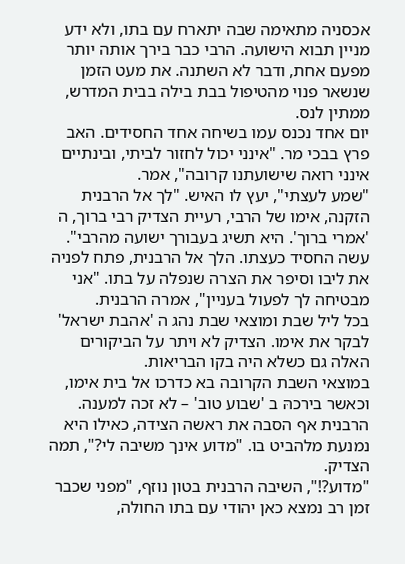אכסניה מתאימה שבה יתארח עם בתו, ולא ידע מניין תבוא הישועה. הרבי כבר בירך אותה יותר מפעם אחת, ודבר לא השתנה. את מעט הזמן שנשאר פנוי מהטיפול בבת בילה בבית המדרש, ממתין לנס.
יום אחד נכנס עמו בשיחה אחד החסידים. האב פרץ בבכי מר. "אינני יכול לחזור לביתי, ובינתיים אינני רואה שישועתנו קרובה", אמר.
"שמע לעצתי", יעץ לו האיש. "לך אל הרבנית הזקנה, אימו של הרבי, רעיית הצדיק רבי ברוך, ה 'אמרי ברוך'. היא תשיג בעבורך ישועה מהרבי".
עשה החסיד כעצתו. הלך אל הרבנית, פתח לפניה את ליבו וסיפר את הצרה שנפלה על בתו. "אני מבטיחה לך לפעול בעניין", אמרה הרבנית.
בכל ליל שבת ומוצאי שבת נהג ה 'אהבת ישראל' לבקר את אימו. הצדיק לא ויתר על הביקורים האלה גם כשלא היה בקו הבריאות.
במוצאי השבת הקרובה בא כדרכו אל בית אימו, וכאשר בירכהּ ב 'שבוע טוב' – לא זכה למענה. הרבנית אף הסבה את ראשה הצידה, כאילו היא נמנעת מלהביט בו. "מדוע אינך משיבה לי?", תמה הצדיק.
"מדוע?!", השיבה הרבנית בטון נוזף, "מפני שכבר זמן רב נמצא כאן יהודי עם בתו החולה,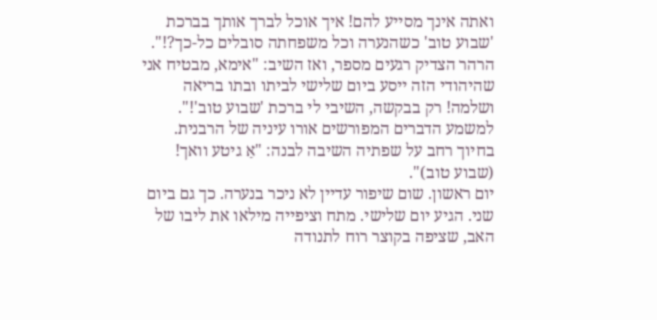ואתה אינך מסייע להם! איך אוכל לברך אותך בברכת 'שבוע טוב' כשהנערה וכל משפחתה סובלים כל-כך?!".
הרהר הצדיק רגעים מספר, ואז השיב: "אימא, מבטיח אני שהיהודי הזה ייסע ביום שלישי לביתו ובתו בריאה ושלמה! רק בבקשה, השיבי לי ברכת 'שבוע טוב'!".
למשמע הדברים המפורשים אורו עיניה של הרבנית. בחיוך רחב על שפתיה השיבה לבנה: "אַ גיטע וואך! (שבוע טוב)".
יום ראשון. שום שיפור עדיין לא ניכר בנערה. כך גם ביום שני. הגיע יום שלישי. מתח וציפייה מילאו את ליבו של האב, שציפה בקוצר רוח לתנודה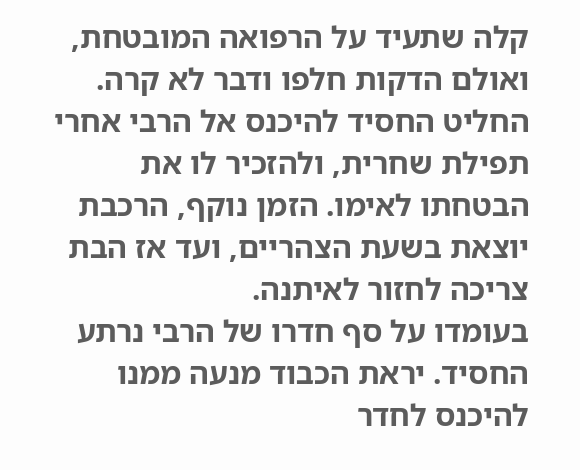קלה שתעיד על הרפואה המובטחת, ואולם הדקות חלפו ודבר לא קרה.
החליט החסיד להיכנס אל הרבי אחרי תפילת שחרית, ולהזכיר לו את הבטחתו לאימו. הזמן נוקף, הרכבת יוצאת בשעת הצהריים, ועד אז הבת צריכה לחזור לאיתנה.
בעומדו על סף חדרו של הרבי נרתע החסיד. יראת הכבוד מנעה ממנו להיכנס לחדר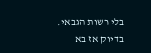בלי רשות הגבאי. בדיוק אז בא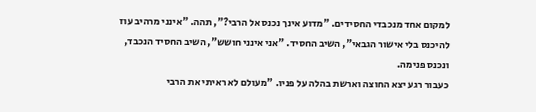למקום אחד מנכבדי החסידים. "מדוע אינך נכנס אל הרבי?", תהה. "אינני מרהיב עוז להיכנס בלי אישור הגבאי", השיב החסיד. "אני אינני חושש", השיב החסיד הנכבד, ונכנס פנימה.
כעבור רגע יצא החוצה וארשת בהלה על פניו. "מעולם לא ראיתי את הרבי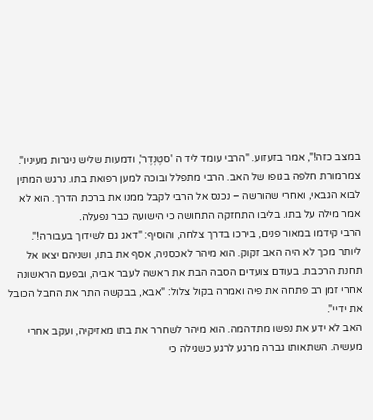במצב כזה!", אמר בזעזוע. "הרבי עומד ליד ה 'סטֶנְדֶר', ודמעות שליש ניגרות מעיניו".
צמרמורת חלפה בגופו של האב. הרבי מתפלל ובוכה למען רפואת בתו. נרגש המתין לבוא הגבאי, ואחרי שהורשה – נכנס אל הרבי לקבל ממנו את ברכת הדרך. הוא לא אמר מילה על בתו. בליבו התחזקה התחושה כי הישועה כבר נפעלה.
הרבי קידמו במאור פנים, בירכו בדרך צלחה, והוסיף: "דאג גם לשידוך בעבורה!".
ליותר מכך לא היה האב זקוק. הוא מיהר לאכסניה, אסף את בתו, ושניהם יצאו אל תחנת הרכבת. בעודם צועדים הסבה הבת את ראשה לעבר אביה, ובפעם הראשונה אחרי זמן רב פתחה את פיה ואמרה בקול צלול: "אבא, בבקשה התר את החבל הכובל את ידיי".
האב לא ידע את נפשו מתדהמה. הוא מיהר לשחרר את בתו מאזיקיה, ועקב אחרי מעשיה. השתאותו גברה מרגע לרגע כשגילה כי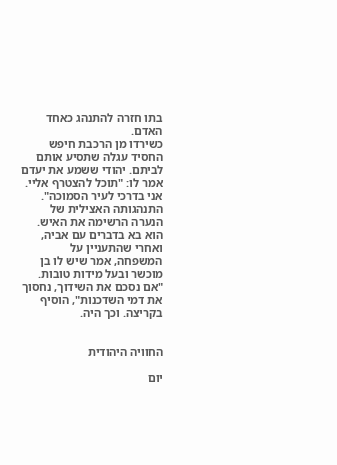בתו חזרה להתנהג כאחד האדם.
כשירדו מן הרכבת חיפש החסיד עגלה שתסיע אותם לביתם. יהודי ששמע את יעדם אמר לו: "תוכל להצטרף אליי. אני בדרכי לעיר הסמוכה".
התנהגותה האצילית של הנערה הרשימה את האיש. הוא בא בדברים עם אביה, ואחרי שהתעניין על המשפחה, אמר שיש לו בן מוכשר ובעל מידות טובות. "אם נסכם את השידוך, נחסוך את דמי השדכנות", הוסיף בקריצה. וכך היה.


החוויה היהודית

יום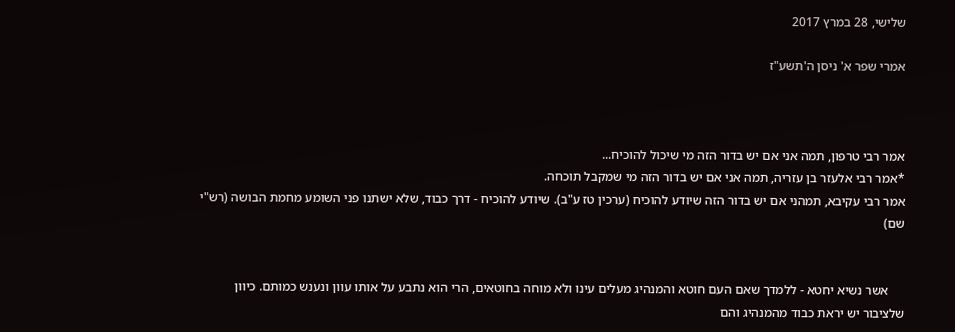שלישי, 28 במרץ 2017

אמרי שפר א' ניסן ה'תשע"ז



אמר רבי טרפון, תמה אני אם יש בדור הזה מי שיכול להוכיח...
*אמר רבי אלעזר בן עזריה, תמה אני אם יש בדור הזה מי שמקבל תוכחה.
אמר רבי עקיבא, תמהני אם יש בדור הזה שיודע להוכיח (ערכין טז ע"ב). שיודע להוכיח - דרך כבוד, שלא ישתנו פני השומע מחמת הבושה (רש"י שם)


     אשר נשיא יחטא - ללמדך שאם העם חוטא והמנהיג מעלים עינו ולא מוחה בחוטאים, הרי הוא נתבע על אותו עוון ונענש כמותם. כיוון שלציבור יש יראת כבוד מהמנהיג והם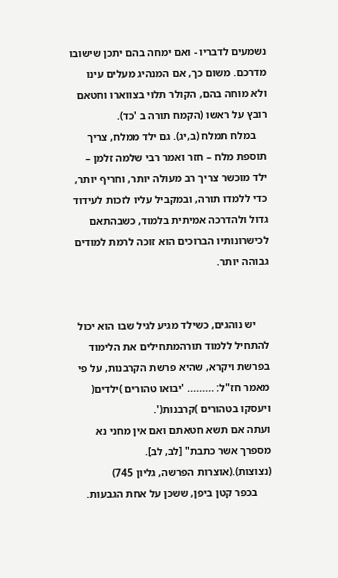נשמעים לדבריו - ואם ימחה בהם יתכן שישובו מדרכם. משום כך, אם המנהיג מעלים עינו ולא מוחה בהם, הקולר תלוי בצווארו וחטאם רובץ על ראשו (הקמח תורה ב 'כד).
    במלח תמלח (ב,יג). גם ילד ממלח, צריך תוספת מלח – חזר ואמר רבי שלמה זלמן – ילד מוכשר צריך רב מעולה יותר, וחריף יותר, כדי ללמדו תורה, ובמקביל עליו לזכות לעידוד גדול ולהדרכה אמיתית בלמוד, כשבהתאם לכישרונותיו הברוכים הוא זוכה לרמת למודים גבוהה יותר.


     יש נוהגים, כשילד מגיע לגיל שבו הוא יכול להתחיל ללמוד תורהמתחילים את הלימוד בפרשת ויקרא, שהיא פרשת הקרבנות, על פי מאמר חז"ל: ......... 'יבואו טהורים )ילדים( ויעסקו בטהורים )קרבנות('.
ועתה אם תשא חטאתם ואם אין מחני נא מספרך אשר כתבת" [לב, לב]. (נצוצות).(אוצרות הפרשה, גליון 745)
     בכפר קטן ביפן, ששכן על אחת הגבעות.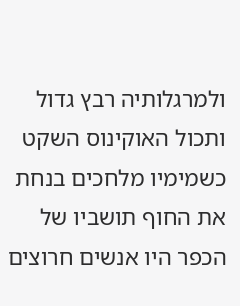ולמרגלותיה רבץ גדול ותכול האוקינוס השקט כשמימיו מלחכים בנחת את החוף תושביו של הכפר היו אנשים חרוצים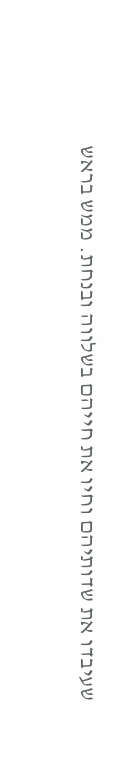שעיבדו את שדותיהם וחיו את חייהם בשלווה ובנחת. ממש בראש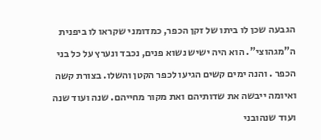הגבעה שכן לו ביתו של זקן הכפר, כמדומני שקראו לו ביפנית ה"מגהוצי". הוא היה ישיש נשוא פנים, נכבד ונערץ על כל בני הכפר . והנה ימים קשים הגיעו לכפר הקטן והשלו. בצורת קשה ואיומה ייבשה את שדותיהם ואת מקור מחייהם. שנה ועוד שנה ועוד שנהובני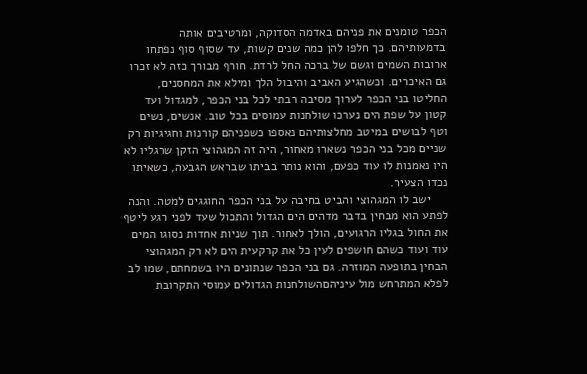הכפר טומנים את פניהם באדמה הסדוקה, ומרטיבים אותה בדמעותיהם. כך חלפו להן כמה שנים קשות, עד שסוף סוף נפתחו ארובות השמים וגשם של ברכה החל לרדת. חורף מבורך כזה לא זכרו גם האיכרים. וכשהגיע האביב והיבול הלך ומילא את המחסנים, החליטו בני הכפר לערוך מסיבה רבתי לכל בני הכפר, למגדול ועד קטון על שפת הים נערכו שולחנות עמוסים בכל טוב. אנשים, נשים וטף לבושים במיטב מחלצותיהם נאספו כשפניהם קורנות וחגיגיות רק שניים מכל בני הכפר נשארו מאחור, היה זה המגהוצי הזקן שרגליו לא היו נאמנות לו עוד כפעם, והוא נותר בביתו שבראש הגבעה, כשאיתו נכדו הצעיר.
     ישב לו המגהוצי והביט בחיבה על בני הכפר החוגגים למטה. והנה לפתע הוא מבחין בדבר מדהים הים הגדול והתכול שעד לפני רגע ליטף את החול בגליו הרגועים, הולך לאחור. תוך שניות אחדות נסוגו המים עוד ועוד כשהם חושפים לעין כל את קרקעית הים לא רק המגהוצי הבחין בתופעה המוזרה. גם בני הכפר שנתונים היו בשמחתם, שמו לב לפלא המתרחש מול עיניהםהשולחנות הגדולים עמוסי התקרובת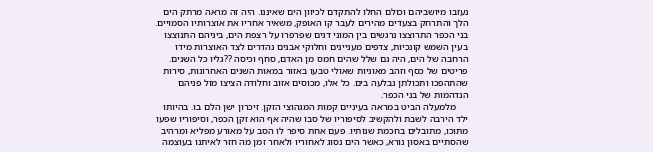נעזבו מיושביהם וכולם החלו להתקדם לכיוון הים שאיננו. היה זה מראה מרתק הים הלך והתרחק בצעדים מהירים לעבר קו האופק, משאיר אחריו את אוצרותיו הסמויים. בני הכפר התרוצצו נרגשים בין המוני דגים שפרפרו על רצפת הים, ביניהם התנוצצו בעין השמש קונכיות, צדפים מעניינים וחלוקי אבנים נהדרים לצד האוצרות מידו הרחבה של הים, היה גם שלל שהים חמס מן האדם, סחף וכיסה ??גליו כל השנים. פריטים של כסף וזהב מאוניות שאולי טבעו באזור במאות השנים האחרונות, סירות שהתהפכו ותכולתן נבלעה בים. כל אלו, מכוסים אזוב וחלודה הציצו מול פניהם הנדהמות של בני הכפר.
     מלמעלה הביט במראה בעיניים קמות המגהוצי הזקן. זיכרון ישן הלם בו. בהיותו ילד הירבה לשבת ולהקשיב לסיפוריו של סבו שהיה אף הוא זקן הכפר, וסיפוריו שפעו מתוכו, מתובלים בחכמת שנותיו. פעם אחת סיפר לו הסב על מאורע מפליא ומרהיב שהסתיים באסון נורא, כאשר הים נסוג לאחוריו ולאחר זמן מה חזר לאיתנו בעוצמה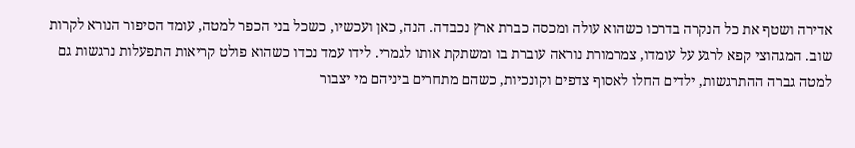אדירה ושטף את כל הנקרה בדרכו כשהוא עולה ומכסה כברת ארץ נכבדה. הנה, כאן ועכשיו, כשכל בני הכפר למטה, עומד הסיפור הנורא לקרות שוב. המגהוצי קפא לרגע על עומדו, צמרמורת נוראה עוברת בו ומשתקת אותו לגמרי. לידו עמד נכדו כשהוא פולט קריאות התפעלות נרגשות גם למטה גברה ההתרגשות, ילדים החלו לאסוף צדפים וקונכיות, כשהם מתחרים ביניהם מי יצבור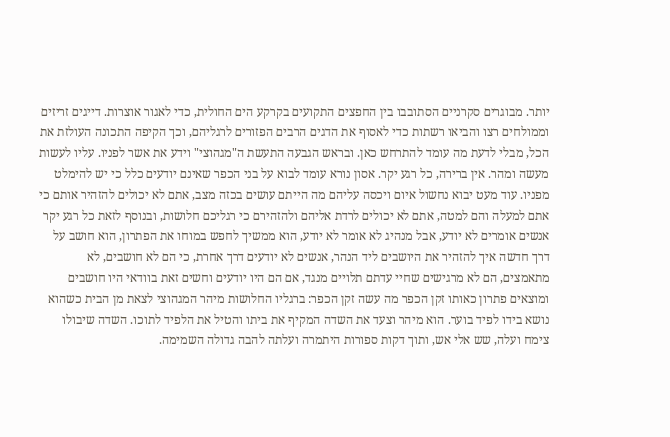יותר. מבוגרים סקרניים הסתובבו בין החפצים התקועים בקרקע הים החולית, כדי לאגור אוצרות. דייגים זריזים וממולחים רצו והביאו רשתות כדי לאסוף את הדגים הרבים הפזורים לרגליהם, וכך הקיפה התכונה העולזת את הכל, מבלי לדעת מה עומד להתרחש כאן. ובראש הגבעה התעשת ה"מגהוצי" וידע את אשר לפניו. עליו לעשות מעשה ומהר. אין ברירה, כל רגע יקר. אסון נורא עומד לבוא על בני הכפר שאינם יודעים כלל כי יש להימלט מפניו. עוד מעט יבוא נחשול איום ויכסה עליהם מה הייתם עושים בכזה מצב, אתם לא יכולים להזהיר אותם כי אתם למעלה והם למטה, אתם לא יכולים לרדת אליהם ולהזהירם כי רגליכם חלושות, ובנוסף לזאת כל רגע יקר אנשים אומרים לא יודע, אבל מנהיג לא אומר לא יודע, הוא ממשיך לחפש במוחו את הפתרון, הוא חושב על דרך חדשה איך להזהיר את היושבים ליד הנהר, אנשים לא יודעים דרך אחרת, כי הם לא חושבים, לא מתאמצים, הם לא מרגישים שחיי עדתם תלויים מנגד, אם הם היו יודעים וחשים זאת בוודאי היו חושבים ומוצאים פתרון כאותו זקן הכפר מה עשה זקן הכפר: ברגליו החלושות מיהר המגהוצי לצאת מן הבית כשהוא נושא בידו לפיד בוער. הוא מיהר וצעד את השדה המקיף את ביתו והטיל את הלפיד לתוכו. השדה שיבולו צימח ועלה, שש אלי אש, ותוך דקות ספורות היתמרה ועלתה להבה גדולה השמימה.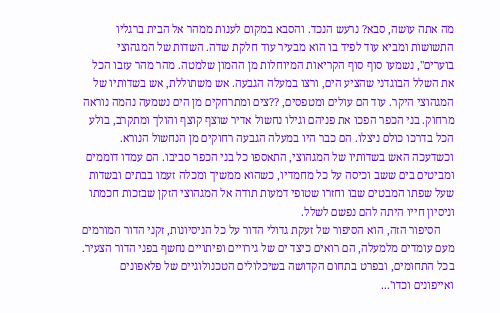מה אתה עושה, סבא? נרעש הנכד. והסבא במקום לענות ממהר אל הבית ברגליו התשושות ומביא עוד לפיד בו הוא מבעיר עוד חלקת שדה. השדות של המגהוצי בוערים", נשמעו סוף סוף הקריאות המיוחלות מן ההמון שלמטה. מהר מהר עזבו הכל את השלל הבוגדני שהציע הים, ורצו במעלה הגבעה. אש משתוללת, אש בשדותיו של המגהוצי היקר. עוד הם עולים ומטפסים, ??צים ומתרחקים מן הים נשמעה נהמה נוראה מרחוק. בני הכפר הפכו את פניהם וגילו נחשול אדיר שוצף קוצף והולך ומתקרב, בולע הכל בדרכו כולם ניצלו. הם כבר היו במעלה הגבעה רחוקים מן הנחשול הנורא. וכשדעכה האש בשדותיו של המגהוצי, התאספו כל בני הכפר סביבו. הם עמדו דוממים ומביטים בים ששב וכיסה על כל מחמדיו, כשהוא ממשיך ומכלה זעמו בבתים ובשדות שעל שפתו המבטים שבו וחזרו שטופי דמעות תודה אל המגהוצי הזקן שבזכות חכמתו וניסיון חייו היתה להם נפשם לשלל.
     הסיפור הזה, הוא הסיפור של זעקת גדולי הדור על כל הניסיונות, זקני הדור המורמים מעם עומדים מלמעלה, הם רואים כיצד ים של גירויים ופיתויים נחשף בפני הדור הצעיר. בכל התחומים, ובפרט בתחום הקדושה בשיכלולים הטכנולוגיים של פלאפונים ואייפונים וכדו'...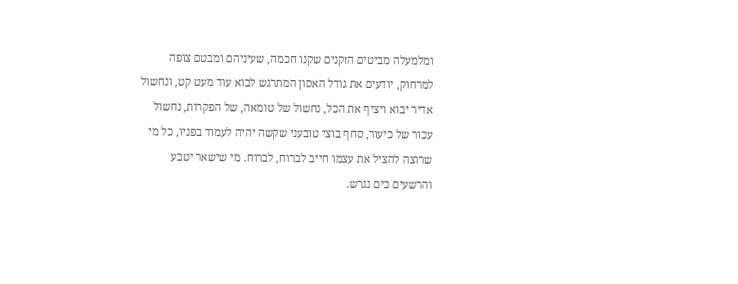ומלמעלה מביטים הזקנים שקנו חכמה, שעיניהם ומבטם צופה למרחוק, יודעים את גודל האסון המתרגש לבוא עוד מעט קט, ונחשול אדיר יבוא ויציף את הכל, נחשול של טומאה, של הפקרות, נחשול עכור של כיעור, סחף בוצי טובעני שקשה יהיה לעמוד בפניו, כל מי שרוצה להציל את עצמו חייב לברוח, לברוח. מי שישאר יטבע והרשעים כים נגרש.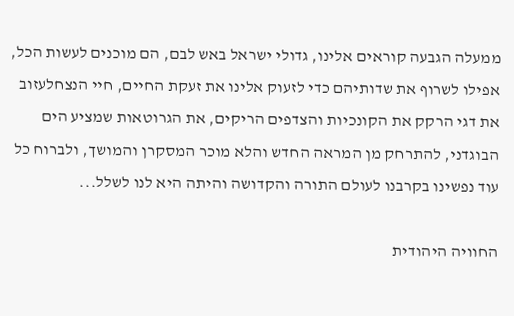ממעלה הגבעה קוראים אלינו, גדולי ישראל באש לבם, הם מוכנים לעשות הכל, אפילו לשרוף את שדותיהם כדי לזעוק אלינו את זעקת החיים, חיי הנצחלעזוב את דגי הרקק את הקונכיות והצדפים הריקים, את הגרוטאות שמציע הים הבוגדני, להתרחק מן המראה החדש והלא מוכר המסקרן והמושך, ולברוח כל עוד נפשינו בקרבנו לעולם התורה והקדושה והיתה היא לנו לשלל...

החוויה היהודית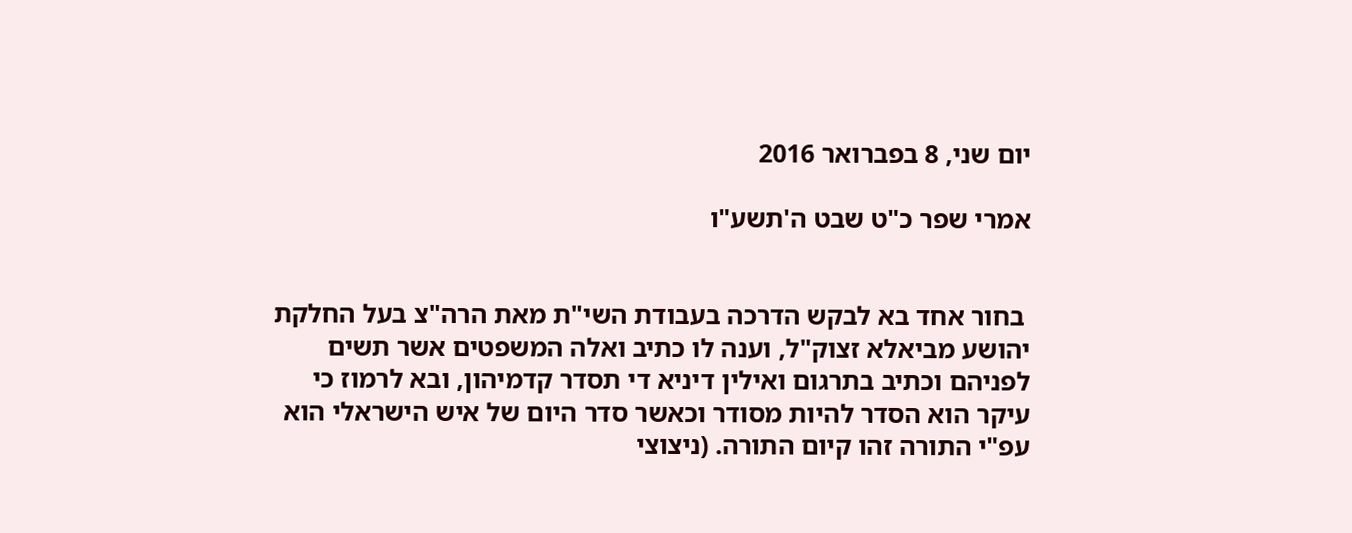יום שני, 8 בפברואר 2016

אמרי שפר כ"ט שבט ה'תשע"ו


 בחור אחד בא לבקש הדרכה בעבודת השי"ת מאת הרה"צ בעל החלקת יהושע מביאלא זצוק"ל, וענה לו כתיב ואלה המשפטים אשר תשים לפניהם וכתיב בתרגום ואילין דיניא די תסדר קדמיהון, ובא לרמוז כי עיקר הוא הסדר להיות מסודר וכאשר סדר היום של איש הישראלי הוא עפ"י התורה זהו קיום התורה. (ניצוצי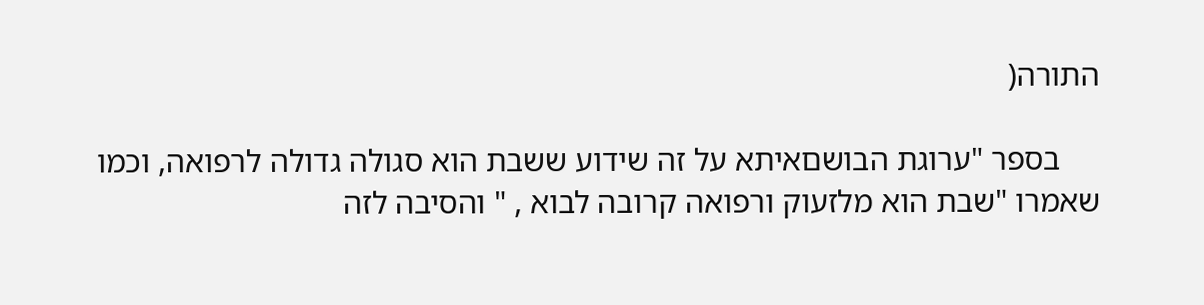התורה(

     בספר "ערוגת הבושםאיתא על זה שידוע ששבת הוא סגולה גדולה לרפואה, וכמו שאמרו "שבת הוא מלזעוק ורפואה קרובה לבוא , " והסיבה לזה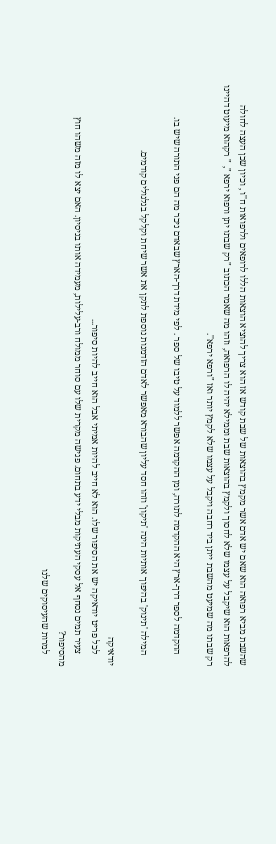שהשבת מביא רפואה הוא שאם יש אדם אשר מקמץ בהוצאות של שבת קודש אז הוא צריך להוציא הוצאות הללו לרופאים ולרפואות ח''ו , וכיון שכן העצה לחולה להרפאות הוא שיקבל על עצמו שלא לחסוך ולקמץ בהוצאות שבת וממילא יהיה לו הרפואה, וזהו מה שאמר הכתוב "רק שבתו יתן ורפוא ירפא ", " רקהוא מיעוט דהיינו רק שבתו מה שמיעט מהשבת ייתן ביד רחבה ויקבל על עצמו שלא לקמץ יותר ואז "ורפא ירפא''.

     ההקדמה לספר דרך-ארץ היא ההקדמה לתורה, ומן ההקדמה אפשר ללמוד על טיבו של ספר . לפי מידת דרך-הארץ שבאדם ניכר מה הם פני התורה שיש בו.

     המילה 'תינוק' בהיפוך אותיות הינה 'תיקון' וזהו חסד עליון שהבורא מאפשר לאדם הזדמנות נוספת לתקן את אשר שיחת וקלקל בגלגולים קודמים.

יודאיקה
     לכל פריט יודאיקה יש את הסיפור שלו. הוא לא חייב להיות אמיתי אבל הוא חייב להיות סיפור...
     צעיר תמים נסחף אל עסקי העתיקות מבלי ידע בתחום. פגישה מקרית שלו עם סוחר ממולח ורב-עלילות, מעמידה אותו בניסיון. האם יצא לו מזה משהו חוץ מהסיפור?
     למרות שהעיסוקים שלנו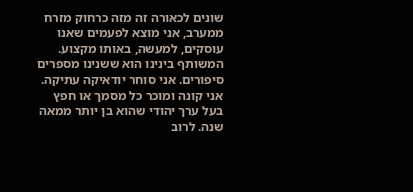שונים לכאורה זה מזה כרחוק מזרח ממערב, אני מוצא לפעמים שאנו עוסקים, למעשה, באותו מקצוע. המשותף בינינו הוא ששנינו מספרים סיפורים. אני סוחר יודאיקה עתיקה. אני קונה ומוכר כל מסמך או חפץ בעל ערך יהודי שהוא בן יותר ממאה שנה. לרוב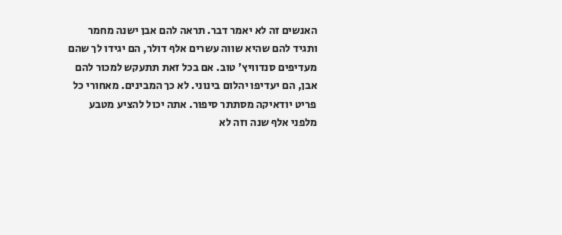האנשים זה לא יאמר דבר. תראה להם אבן ישנה מחמר ותגיד להם שהיא שווה עשרים אלף דולר, הם יגידו לך שהם מעדיפים סנדוויץ' טוב. אם בכל זאת תתעקש למכור להם אבן, הם יעדיפו יהלום בינוני. לא כך המבינים. מאחורי כל פריט יודאיקה מסתתר סיפור. אתה יכול להציע מטבע מלפני אלף שנה וזה לא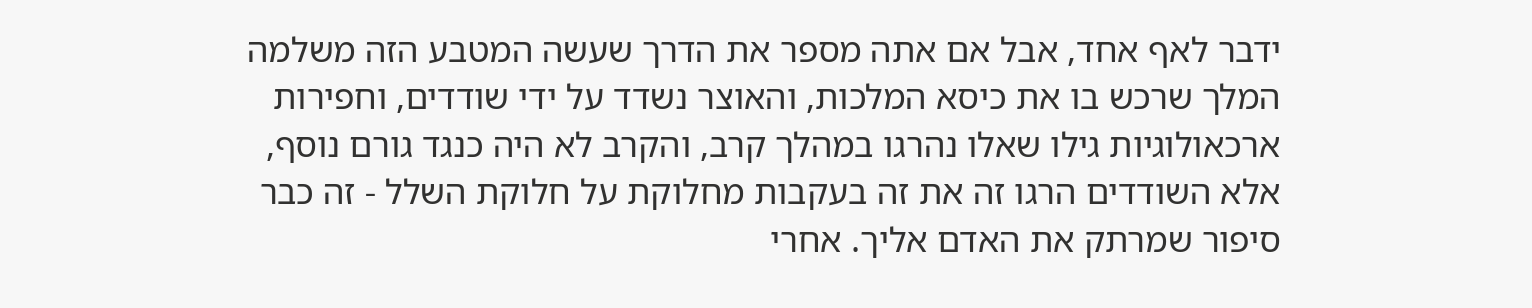ידבר לאף אחד, אבל אם אתה מספר את הדרך שעשה המטבע הזה משלמה המלך שרכש בו את כיסא המלכות, והאוצר נשדד על ידי שודדים, וחפירות ארכאולוגיות גילו שאלו נהרגו במהלך קרב, והקרב לא היה כנגד גורם נוסף, אלא השודדים הרגו זה את זה בעקבות מחלוקת על חלוקת השלל - זה כבר סיפור שמרתק את האדם אליך. אחרי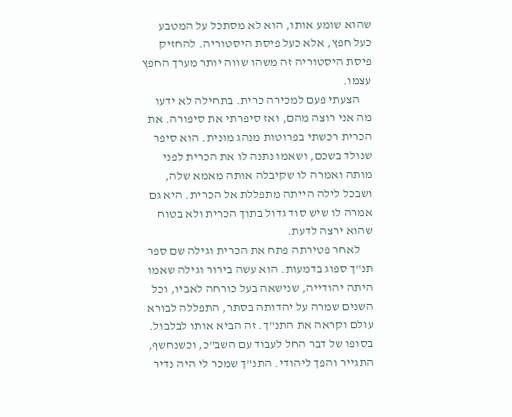שהוא שומע אותו, הוא לא מסתכל על המטבע כעל חפץ, אלא כעל פיסת היסטוריה. להחזיק פיסת היסטוריה זה משהו שווה יותר מערך החפץ עצמו.
     הצעתי פעם למכירה כרית. בתחילה לא ידעו מה אני רוצה מהם, ואז סיפרתי את סיפורה. את הכרית רכשתי בפרוטות מנהג מונית. הוא סיפר שנולד בשכם, ושאמו נתנה לו את הכרית לפני מותה ואמרה לו שקיבלה אותה מאמא שלה, ושבכל לילה הייתה מתפללת אל הכרית. היא גם אמרה לו שיש סוד גדול בתוך הכרית ולא בטוח שהוא ירצה לדעת.
     לאחר פטירתה פתח את הכרית וגילה שם ספר תנ"ך ספוג בדמעות. הוא עשה בירור וגילה שאמו היתה יהודייה, שנישאה בעל כורחה לאביו, וכל השנים שמרה על יהדותה בסתר, התפללה לבורא עולם וקראה את התנ"ך. זה הביא אותו לבלבול. בסופו של דבר החל לעבוד עם השב"כ, וכשנחשף, התגייר והפך ליהודי. התנ"ך שמכר לי היה נדיר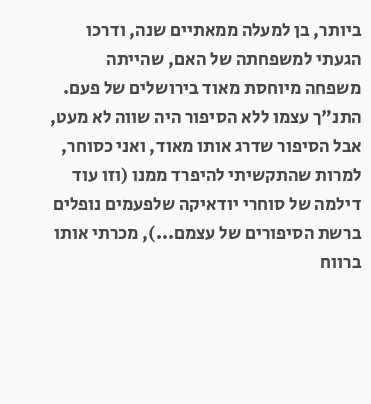ביותר, בן למעלה ממאתיים שנה, ודרכו הגעתי למשפחתה של האם, שהייתה משפחה מיוחסת מאוד בירושלים של פעם. התנ"ך עצמו ללא הסיפור היה שווה לא מעט, אבל הסיפור שדרג אותו מאוד, ואני כסוחר, למרות שהתקשיתי להיפרד ממנו (וזו עוד דילמה של סוחרי יודאיקה שלפעמים נופלים ברשת הסיפורים של עצמם...), מכרתי אותו ברווח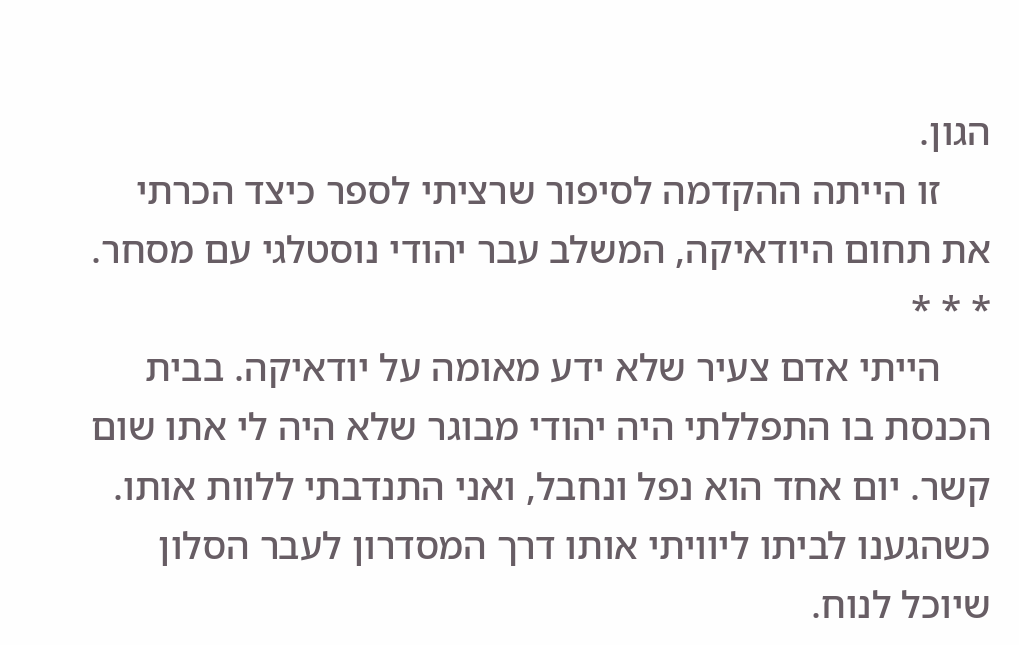הגון.
     זו הייתה ההקדמה לסיפור שרציתי לספר כיצד הכרתי את תחום היודאיקה, המשלב עבר יהודי נוסטלגי עם מסחר.
* * *
     הייתי אדם צעיר שלא ידע מאומה על יודאיקה. בבית הכנסת בו התפללתי היה יהודי מבוגר שלא היה לי אתו שום קשר. יום אחד הוא נפל ונחבל, ואני התנדבתי ללוות אותו. כשהגענו לביתו ליוויתי אותו דרך המסדרון לעבר הסלון שיוכל לנוח.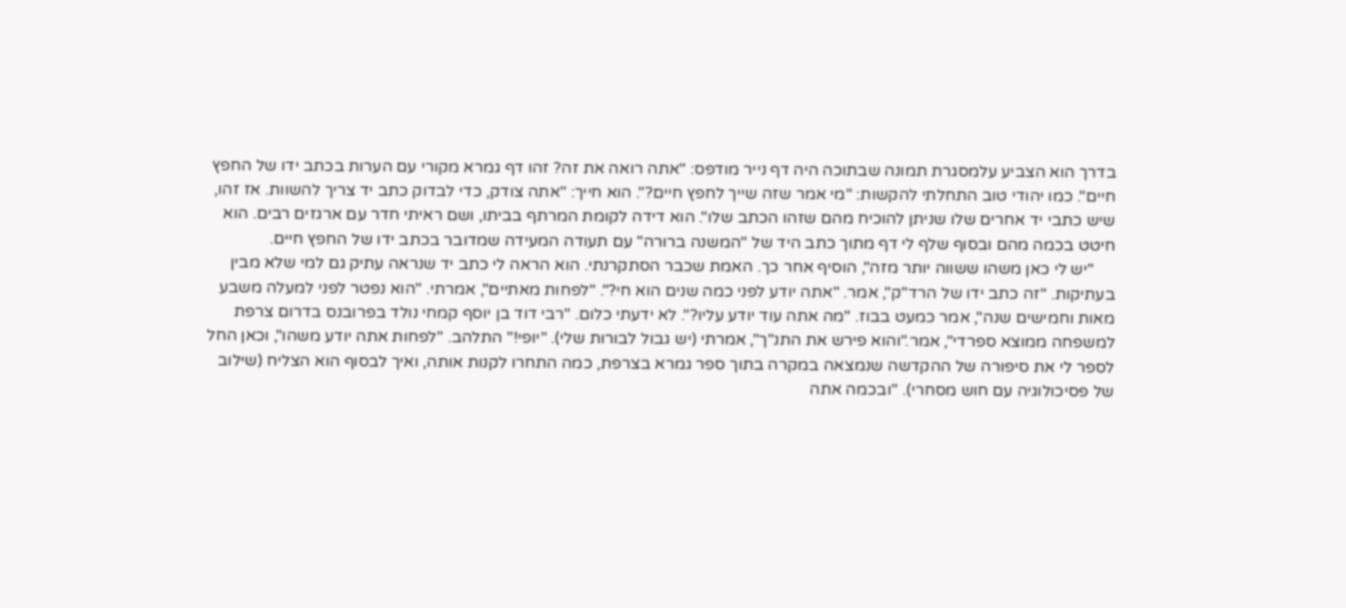בדרך הוא הצביע עלמסגרת תמונה שבתוכה היה דף נייר מודפס: "אתה רואה את זה? זהו דף גמרא מקורי עם הערות בכתב ידו של החפץ חיים". כמו יהודי טוב התחלתי להקשות: "מי אמר שזה שייך לחפץ חיים?". הוא חייך: "אתה צודק, כדי לבדוק כתב יד צריך להשוות. אז זהו, שיש כתבי יד אחרים שלו שניתן להוכיח מהם שזהו הכתב שלו". הוא דידה לקומת המרתף בביתו, ושם ראיתי חדר עם ארגזים רבים. הוא חיטט בכמה מהם ובסוף שלף לי דף מתוך כתב היד של "המשנה ברורה" עם תעודה המעידה שמדובר בכתב ידו של החפץ חיים.
     "יש לי כאן משהו ששווה יותר מזה", הוסיף אחר כך. האמת שכבר הסתקרנתי. הוא הראה לי כתב יד שנראה עתיק גם למי שלא מבין בעתיקות. "זה כתב ידו של הרד"ק", אמר. "אתה יודע לפני כמה שנים הוא חי?". "לפחות מאתיים", אמרתי. "הוא נפטר לפני למעלה משבע מאות וחמישים שנה", אמר כמעט בבוז. "מה אתה עוד יודע עליו?". לא ידעתי כלום. "רבי דוד בן יוסף קמחי נולד בפרובנס בדרום צרפת למשפחה ממוצא ספרדי", אמר."והוא פירש את התנ"ך", אמרתי (יש גבול לבורות שלי). "יופי!" התלהב. "לפחות אתה יודע משהו", וכאן החל לספר לי את סיפורה של ההקדשה שנמצאה במקרה בתוך ספר גמרא בצרפת, כמה התחרו לקנות אותה, ואיך לבסוף הוא הצליח (שילוב של פסיכולוגיה עם חוש מסחרי). "ובכמה אתה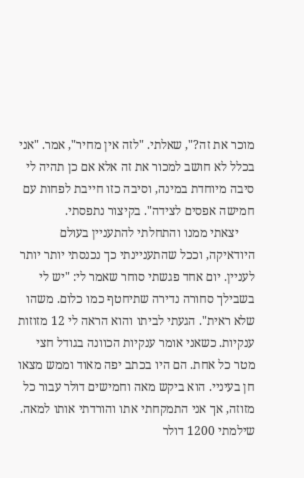מוכר את זה?", שאלתי. "לזה אין מחיר", אמר. "אני בכלל לא חושב למכור את זה אלא אם כן תהיה לי סיבה מיוחדת במינה, וסיבה כזו חייבת לפחות עם חמישה אפסים לצידה". בקיצור נתפסתי.
     יצאתי ממנו והתחלתי להתעניין בעולם היודאיקה, וככל שהתעניינתי כך נכנסתי יותר יותר לעניין. יום אחד פגשתי סוחר שאמר לי: "יש לי בשבילך סחורה נדירה שתיחטף כמו כלום. משהו שלא ראית". הגעתי לביתו והוא הראה לי 12 מזוזות ענקיות. כשאני אומר ענקיות הכוונה בגודל חצי מטר כל אחת. הם היו בכתב יפה מאוד וממש מצאו חן בעיניי. הוא ביקש מאה וחמישים דולר עבור כל מזוזה, אך אני התמקחתי אתו והורדתי אותו למאה. שילמתי 1200 דולר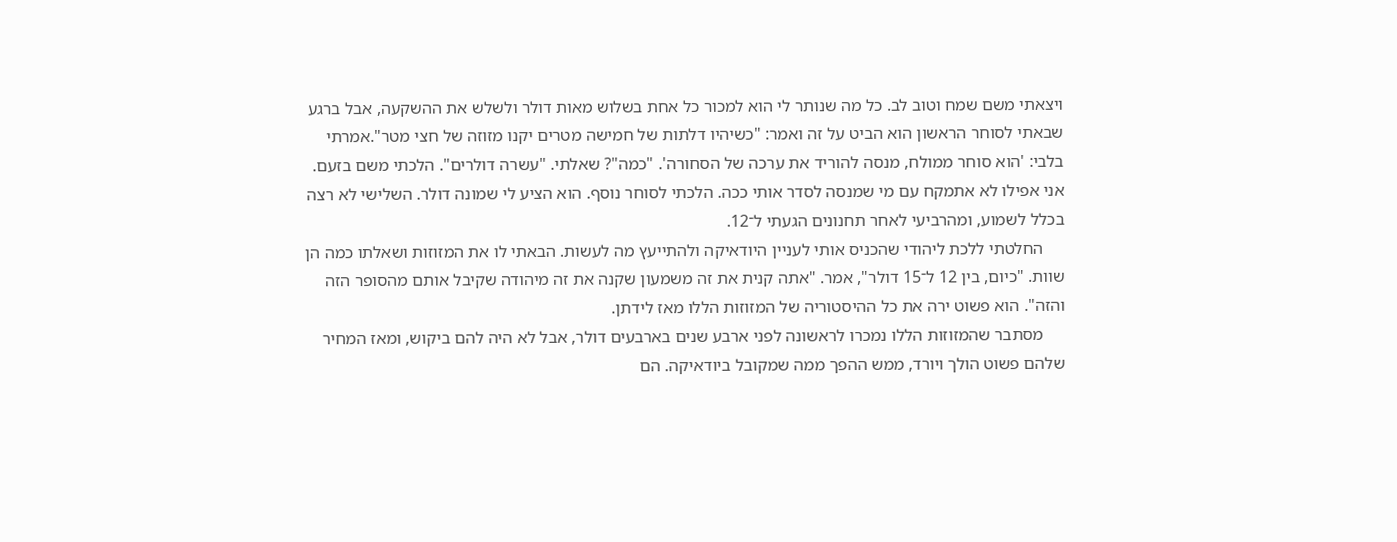ויצאתי משם שמח וטוב לב. כל מה שנותר לי הוא למכור כל אחת בשלוש מאות דולר ולשלש את ההשקעה, אבל ברגע שבאתי לסוחר הראשון הוא הביט על זה ואמר: "כשיהיו דלתות של חמישה מטרים יקנו מזוזה של חצי מטר".אמרתי בלבי: 'הוא סוחר ממולח, מנסה להוריד את ערכה של הסחורה'. "כמה"? שאלתי. "עשרה דולרים". הלכתי משם בזעם. אני אפילו לא אתמקח עם מי שמנסה לסדר אותי ככה. הלכתי לסוחר נוסף. הוא הציע לי שמונה דולר. השלישי לא רצה בכלל לשמוע, ומהרביעי לאחר תחנונים הגעתי ל־12.
     החלטתי ללכת ליהודי שהכניס אותי לעניין היודאיקה ולהתייעץ מה לעשות. הבאתי לו את המזוזות ושאלתו כמה הן שוות. "כיום, בין 12 ל־15 דולר", אמר. "אתה קנית את זה משמעון שקנה את זה מיהודה שקיבל אותם מהסופר הזה והזה". הוא פשוט ירה את כל ההיסטוריה של המזוזות הללו מאז לידתן.
     מסתבר שהמזוזות הללו נמכרו לראשונה לפני ארבע שנים בארבעים דולר, אבל לא היה להם ביקוש, ומאז המחיר שלהם פשוט הולך ויורד, ממש ההפך ממה שמקובל ביודאיקה. הם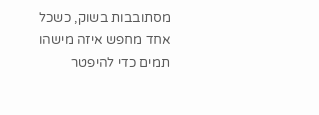מסתובבות בשוק, כשכל אחד מחפש איזה מישהו תמים כדי להיפטר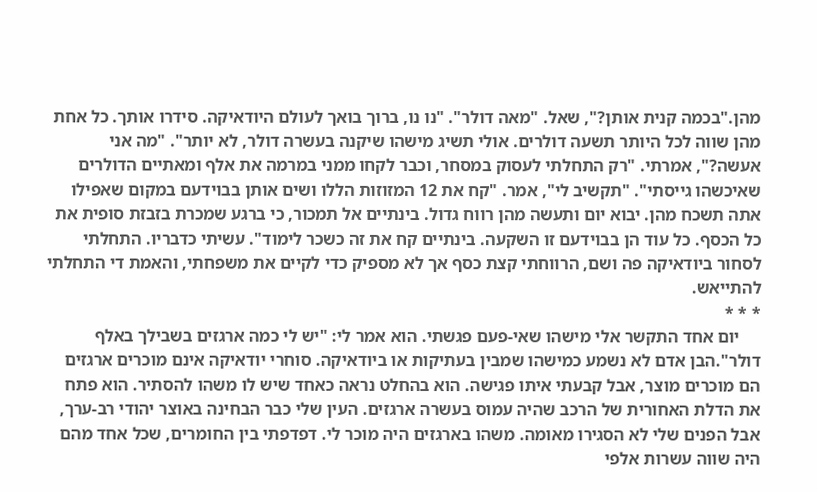מהן."בכמה קנית אותן?", שאל. "מאה דולר". "נו נו, ברוך בואך לעולם היודאיקה. סידרו אותך. כל אחת מהן שווה לכל היותר תשעה דולרים. אולי תשיג מישהו שיקנה בעשרה דולר, לא יותר". "מה אני אעשה?", אמרתי. "רק התחלתי לעסוק במסחר, וכבר לקחו ממני במרמה את אלף ומאתיים הדולרים שאיכשהו גייסתי". "תקשיב לי", אמר. "קח את 12 המזוזות הללו ושים אותן בבוידעם במקום שאפילו אתה תשכח מהן. יבוא יום ותעשה מהן רווח גדול. בינתיים אל תמכור, כי ברגע שמכרת בזבזת סופית את כל הכסף. כל עוד הן בבוידעם זו השקעה. בינתיים קח את זה כשכר לימוד". עשיתי כדבריו. התחלתי לסחור ביודאיקה פה ושם, הרווחתי קצת כסף אך לא מספיק כדי לקיים את משפחתי, והאמת די התחלתי להתייאש.
* * *
     יום אחד התקשר אלי מישהו שאי-פעם פגשתי. הוא אמר לי: "יש לי כמה ארגזים בשבילך באלף דולר".הבן אדם לא נשמע כמישהו שמבין בעתיקות או ביודאיקה. סוחרי יודאיקה אינם מוכרים ארגזים הם מוכרים מוצר, אבל קבעתי איתו פגישה. הוא בהחלט נראה כאחד שיש לו משהו להסתיר. הוא פתח את הדלת האחורית של הרכב שהיה עמוס בעשרה ארגזים. העין שלי כבר הבחינה באוצר יהודי רב-ערך, אבל הפנים שלי לא הסגירו מאומה. משהו בארגזים היה מוכר לי. דפדפתי בין החומרים, שכל אחד מהם היה שווה עשרות אלפי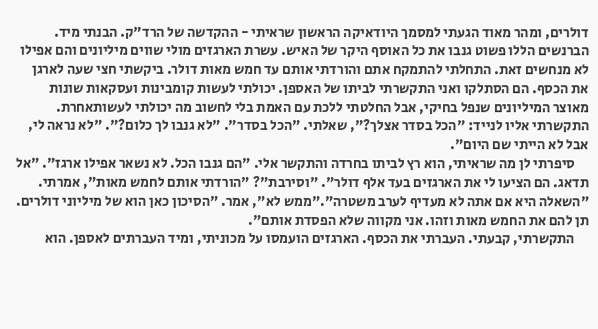דולרים, ומהר מאוד הגעתי למסמך היודאיקה הראשון שראיתי - ההקדשה של הרד"ק. הבנתי מיד. הברנשים הללו פשוט גנבו את כל האוסף היקר של האיש. עשרת הארגזים מולי שווים מיליונים והם אפילו לא מנחשים זאת. התחלתי להתמקח אתם והורדתי אותם עד חמש מאות דולר. ביקשתי חצי שעה לארגן את הכסף. הם הסתלקו ואני התקשרתי לביתו של האספן. יכולתי לעשות קומבינות ועסקאות שונות מאוצר המיליונים שנפל בחיקי, אבל החלטתי ללכת עם האמת בלי לחשוב מה יכולתי לעשותאחרת. התקשרתי אליו לנייד: "הכל בסדר אצלך?", שאלתי. "הכל בסדר". "לא גנבו לך כלום?". "לא נראה לי, אבל לא הייתי שם היום".
     סיפרתי לן מה שראיתי, הוא רץ לביתו בחרדה והתקשר אלי. "הם גנבו הכל. לא נשאר אפילו ארגז". "אל תדאג. הם הציעו לי את הארגזים בעד אלף דולר". "וסירבת"? "הורדתי אותם לחמש מאות", אמרתי. "השאלה היא אם אתה לא מעדיף לערב משטרה"."ממש לא", אמר. "הסיכון כאן הוא של מיליוני דולרים. תן להם את החמש מאות וזהו. אני מקווה שלא הפסדת אותם".
     התקשרתי, קבעתי. העברתי את הכסף. הארגזים הועמסו על מכוניתי, ומיד העברתים לאספן. הוא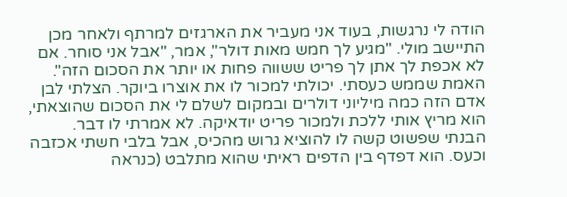הודה לי נרגשות, בעוד אני מעביר את הארגזים למרתף ולאחר מכן התיישב מולי. "מגיע לך חמש מאות דולר", אמר, "אבל אני סוחר. אם לא אכפת לך אתן לך פריט ששווה פחות או יותר את הסכום הזה". האמת שממש כעסתי. יכולתי למכור לו את אוצרו ביוקר. הצלתי לבן אדם הזה כמה מיליוני דולרים ובמקום לשלם לי את הסכום שהוצאתי, הוא מריץ אותי ללכת ולמכור פריט יודאיקה. לא אמרתי לו דבר. הבנתי שפשוט קשה לו להוציא גרוש מהכיס, אבל בלבי חשתי אכזבה וכעס. הוא דפדף בין הדפים ראיתי שהוא מתלבט (כנראה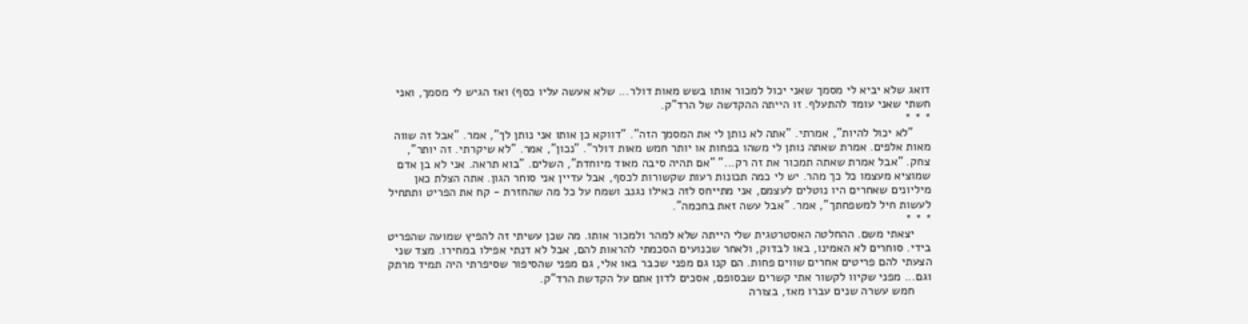דואג שלא יביא לי מסמך שאני יכול למכור אותו בשש מאות דולר... שלא אעשה עליו כסף) ואז הגיש לי מסמך, ואני חשתי שאני עומד להתעלף. זו הייתה ההקדשה של הרד"ק.
* * *
     "לא יכול להיות", אמרתי. "אתה לא נותן לי את המסמך הזה". "דווקא כן אותו אני נותן לך", אמר. "אבל זה שווה מאות אלפים. אמרת שאתה נותן לי משהו בפחות או יותר חמש מאות דולר". "נכון", אמר. "לא שיקרתי. זה יותר", צחק. "אבל אמרת שאתה תמכור את זה רק..." "אם תהיה סיבה מאוד מיוחדת", השלים. "בוא תראה. אני לא בן אדם שמוציא מעצמו כל כך מהר. יש לי כמה תכונות רעות שקשורות לכסף, אבל עדיין אני סוחר הגון. אתה הצלת כאן מיליונים שאחרים היו נוטלים לעצמם, אני מתייחס לזה כאילו נגנב ושמח על כל מה שהחזרת - קח את הפריט ותתחיל לעשות חיל למשפחתך", אמר. "אבל עשה זאת בחכמה".
* * *
     יצאתי משם. ההחלטה האסטרטגית שלי הייתה שלא למהר ולמכור אותו. מה שכן עשיתי זה להפיץ שמועה שהפריט בידי. סוחרים לא האמינו, באו לבדוק, ולאחר שכנועים הסכמתי להראות להם, אבל לא דנתי אפילו במחירו. מצד שני הצעתי להם פריטים אחרים שווים פחות. הם קנו גם מפני שכבר באו אלי, גם מפני שהסיפור שסיפרתי היה תמיד מרתק וגם... מפני שקיוו לקשור אתי קשרים שבסופם, אסכים לדון אתם על הקדשת הרד"ק.
     חמש עשרה שנים עברו מאז, בצורה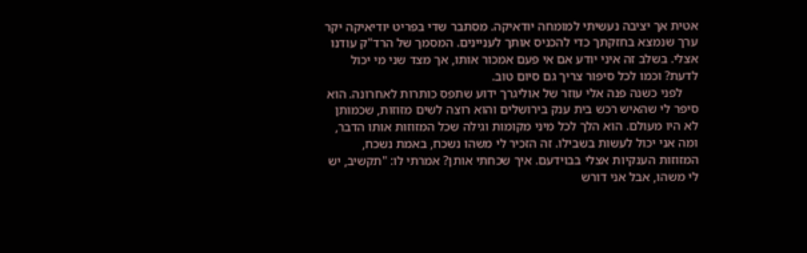אטית אך יציבה נעשיתי למומחה יודאיקה. מסתבר שדי בפריט יודיאיקה יקר ערך שנמצא בחזקתך כדי להכניס אותך לעניינים. המסמך של הרד"ק עודנו אצלי. בשלב זה איני יודע אם אי פעם אמכור אותו, אך מצד שני מי יכול לדעת? וכמו לכל סיפור צריך גם סיום טוב.
     לפני כשנה פנה אלי עוזר של אוליגרך ידוע שתפס כותרות לאחרונה. הוא סיפר לי שהאיש רכש בית ענק בירושלים והוא רוצה לשים מזוזות, שכמותן לא היו מעולם. הוא הלך לכל מיני מקומות וגילה שכל המזוזות אותו הדבר, ומה אני יכול לעשות בשבילו. זה הזכיר לי משהו נשכח, באמת נשכח, המזוזות הענקיות אצלי בבוידעם. איך שכחתי אותן? אמרתי לו: "תקשיב, יש לי משהו, אבל אני דורש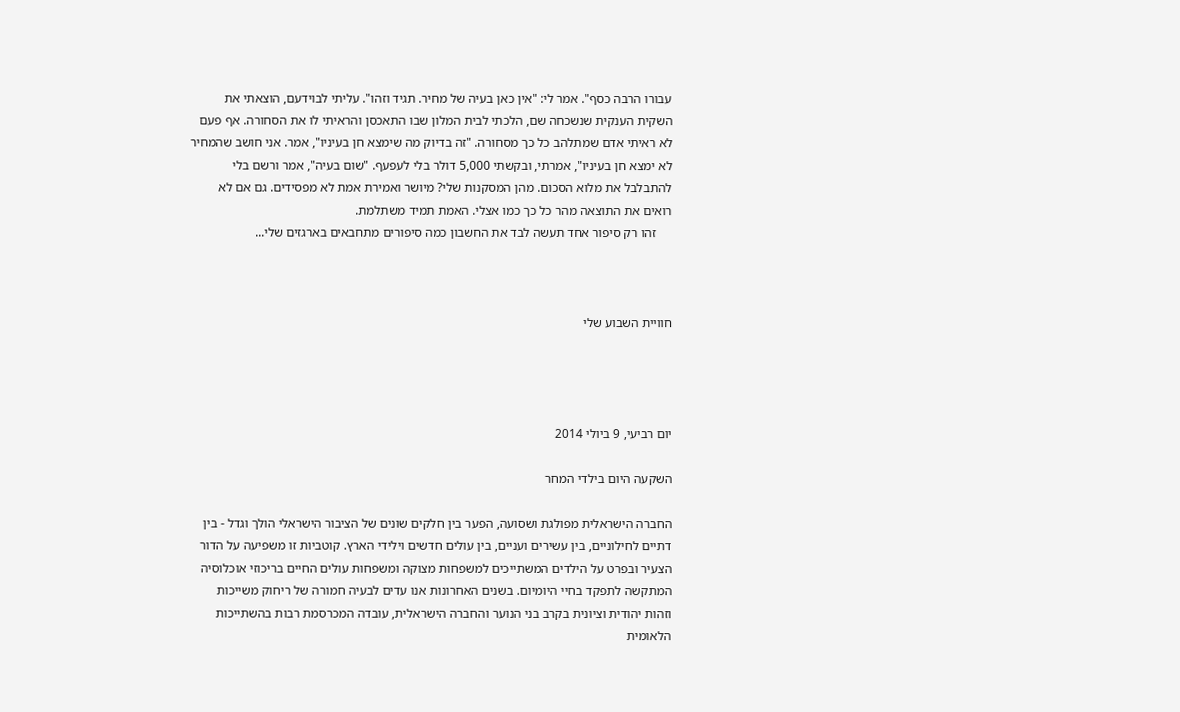עבורו הרבה כסף". אמר לי: "אין כאן בעיה של מחיר. תגיד וזהו". עליתי לבוידעם, הוצאתי את השקית הענקית שנשכחה שם, הלכתי לבית המלון שבו התאכסן והראיתי לו את הסחורה. אף פעם לא ראיתי אדם שמתלהב כל כך מסחורה. "זה בדיוק מה שימצא חן בעיניו", אמר. אני חושב שהמחיר לא ימצא חן בעיניו", אמרתי, ובקשתי 5,000 דולר בלי לעפעף. "שום בעיה", אמר ורשם בלי להתבלבל את מלוא הסכום. מהן המסקנות שלי? מיושר ואמירת אמת לא מפסידים. גם אם לא רואים את התוצאה מהר כל כך כמו אצלי. האמת תמיד משתלמת.
     זהו רק סיפור אחד תעשה לבד את החשבון כמה סיפורים מתחבאים בארגזים שלי...



חוויית השבוע שלי




יום רביעי, 9 ביולי 2014

השקעה היום בילדי המחר

החברה הישראלית מפולגת ושסועה, הפער בין חלקים שונים של הציבור הישראלי הולך וגדל - בין דתיים לחילוניים, בין עשירים ועניים, בין עולים חדשים וילידי הארץ. קוטביות זו משפיעה על הדור הצעיר ובפרט על הילדים המשתייכים למשפחות מצוקה ומשפחות עולים החיים בריכוזי אוכלוסיה המתקשה לתפקד בחיי היומיום. בשנים האחרונות אנו עדים לבעיה חמורה של ריחוק משייכות וזהות יהודית וציונית בקרב בני הנוער והחברה הישראלית, עובדה המכרסמת רבות בהשתייכות הלאומית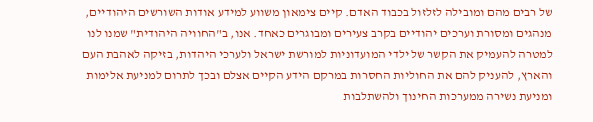של רבים מהם ומובילה לזלזול בכבוד האדם. קיים צימאון משווע למידע אודות השורשים היהודיים, מנהגים ומסורת וערכים יהודיים בקרב צעירים ומבוגרים כאחד. אנו, ב"החוויה היהודית" שמנו לנו למטרה להעמיק את הקשר של ילדי המועדוניות למורשת ישראל ולערכי היהדות, בזיקה לאהבת העם והארץ, להעניק להם את החוליות החסרות במרקם הידע הקיים אצלם ובכך לתרום למניעת אלימות ומניעת נשירה ממערכות החינוך ולהשתלבות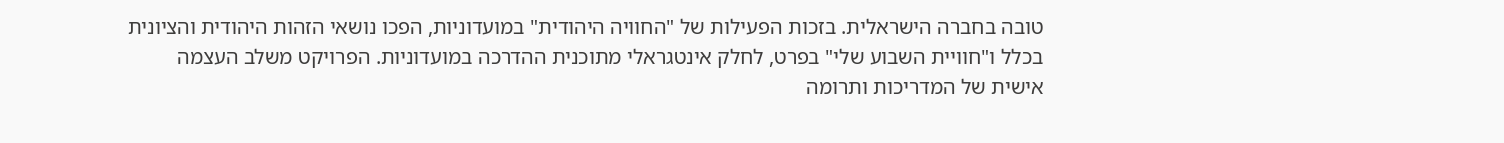טובה בחברה הישראלית. בזכות הפעילות של "החוויה היהודית" במועדוניות, הפכו נושאי הזהות היהודית והציונית בכלל ו"חוויית השבוע שלי" בפרט, לחלק אינטגראלי מתוכנית ההדרכה במועדוניות. הפרויקט משלב העצמה אישית של המדריכות ותרומה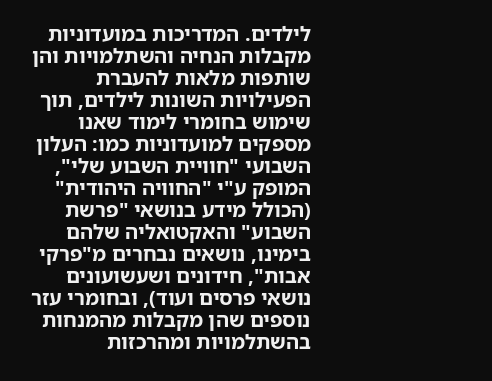לילדים. המדריכות במועדוניות מקבלות הנחיה והשתלמויות והן שותפות מלאות להעברת הפעילויות השונות לילדים, תוך שימוש בחומרי לימוד שאנו מספקים למועדוניות כמו: העלון השבועי "חוויית השבוע שלי", המופק ע"י "החוויה היהודית" (הכולל מידע בנושאי "פרשת השבוע" והאקטואליה שלהם בימינו, נושאים נבחרים מ"פרקי אבות", חידונים ושעשועונים נושאי פרסים ועוד), ובחומרי עזר נוספים שהן מקבלות מהמנחות בהשתלמויות ומהרכזות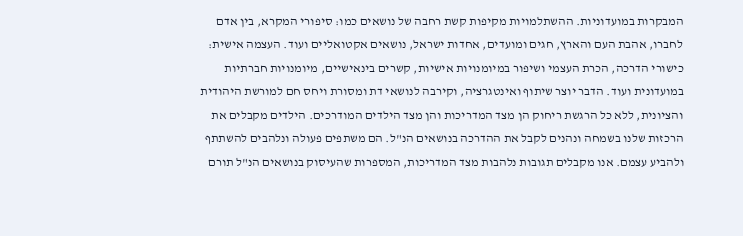המבקרות במועדוניות. ההשתלמויות מקיפות קשת רחבה של נושאים כמו: סיפורי המקרא, בין אדם לחברו, אהבת העם והארץ, חגים ומועדים, אחדות ישראל, נושאים אקטואליים ועוד. העצמה אישית: כישורי הדרכה, הכרת העצמי ושיפור במיומנויות אישיות, קשרים בינאישיים, מיומנויות חברתיות במועדונית ועוד. הדבר יוצר שיתוף ואינטגרציה, וקירבה לנושאי דת ומסורת ויחס חם למורשת היהודית והציונית, ללא כל הרגשת ריחוק הן מצד המדריכות והן מצד הילדים המודרכים. הילדים מקבלים את הרכזות שלנו בשמחה ונהנים לקבל את ההדרכה בנושאים הנ"ל. הם משתפים פעולה ונלהבים להשתתף ולהביע עצמם. אנו מקבלים תגובות נלהבות מצד המדריכות, המספרות שהעיסוק בנושאים הנ"ל תורם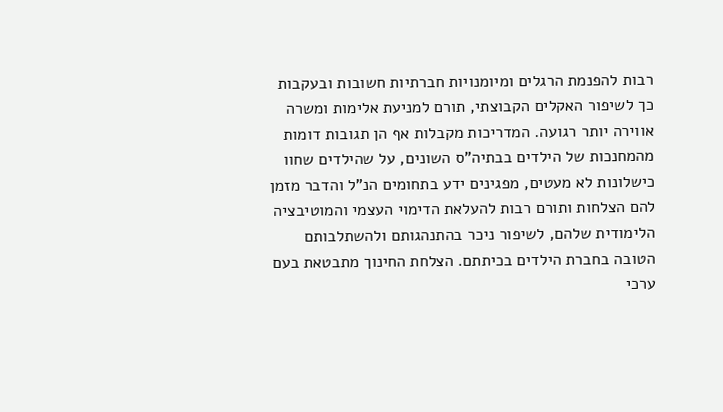רבות להפנמת הרגלים ומיומנויות חברתיות חשובות ובעקבות כך לשיפור האקלים הקבוצתי, תורם למניעת אלימות ומשרה אווירה יותר רגועה. המדריכות מקבלות אף הן תגובות דומות מהמחנכות של הילדים בבתיה"ס השונים, על שהילדים שחוו כישלונות לא מעטים, מפגינים ידע בתחומים הנ"ל והדבר מזמן להם הצלחות ותורם רבות להעלאת הדימוי העצמי והמוטיבציה הלימודית שלהם, לשיפור ניכר בהתנהגותם ולהשתלבותם הטובה בחברת הילדים בכיתתם. הצלחת החינוך מתבטאת בעם ערכי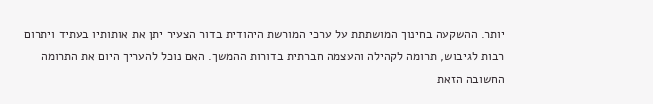יותר. ההשקעה בחינוך המושתתת על ערכי המורשת היהודית בדור הצעיר יתן את אותותיו בעתיד ויתרום רבות לגיבוש, תרומה לקהילה והעצמה חברתית בדורות ההמשך. האם נוכל להעריך היום את התרומה החשובה הזאת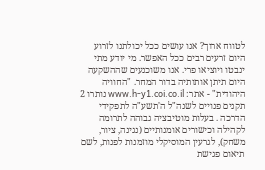לטווח ארוך? אנו עושים ככל יכולתנו לזרוע היום זרעים רבים ככל האפשר. מי יודע מתי ינבטו ויוציאו פרי. אנו משוכנעים שההשקעה היום תיתן אותותיה בדור המחר. "החוויה היהודית" - אתר: www.h-y1.coi.co.il נותרו 2 תקנים פנויים לשנה"ל ה'תשע"ה לתפקידי הדרכה . בעלות מוטיבציה גבוהה לתרומה לקהילה וכישורים אומנותיים (נגינה, ציור, משחק), לגרעין המוסיקלי מוזמנות לפנות, לשם תיאום פגישת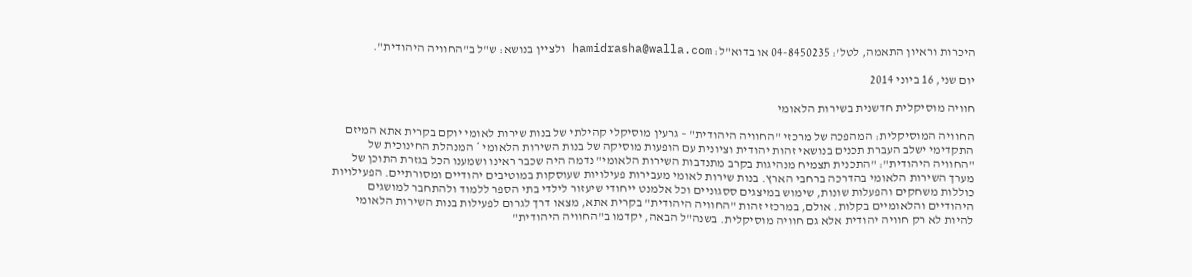היכרות וראיון התאמה, לטל': 04-8450235 או בדוא"ל: hamidrasha@walla.com ולציין בנושא: ש"ל ב"החוויה היהודית".

יום שני, 16 ביוני 2014

חוויה מוסיקלית חדשנית בשירות הלאומי

החוויה המוסיקלית: המהפכה של מרכזי "החוויה היהודית" – גרעין מוסיקלי קהילתי של בנות שירות לאומי יוקם בקרית אתא המיזם התקדימי ישלב העברת תכנים בנושאי זהות יהודית וציונית עם הופעות מוסיקה של בנות השירות הלאומי * המנהלת החינוכית של "החוויה היהודית": "התכנית תצמיח מנהיגות בקרב מתנדבות השירות הלאומי" נדמה היה שכבר ראינו ושמענו הכל בגזרת התוכן של מערך השירות הלאומי בהדרכה ברחבי הארץ. בנות שירות לאומי מעבירות פעילויות שעוסקות במוטיבים יהודיים ומסורתיים. הפעילויות כוללות משחקים והפעלות שונות, שימוש במיצגים ססגוניים וכל אלמנט ייחודי שיעזור לילדי בתי הספר ללמוד ולהתחבר למושגים היהודיים והלאומיים בקלות. אולם, במרכזי זהות "החוויה היהודית" בקרית אתא, מצאו דרך לגרום לפעילות בנות השירות הלאומי להיות לא רק חוויה יהודית אלא גם חוויה מוסיקלית. בשנה"ל הבאה, יקדמו ב"החוויה היהודית"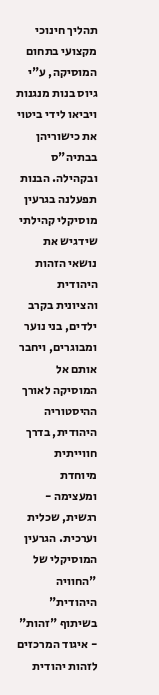תהליך חינוכי מקצועי בתחום המוסיקה, ע"י גיוס בנות מנגנות ויביאו לידי ביטוי את כישוריהן בבתיה"ס ובקהילה. הבנות תפעלנה בגרעין מוסיקלי קהילתי שידגיש את נושאי הזהות היהודית והציונית בקרב ילדים, בני נוער ומבוגרים, ויחבר אותם אל המוסיקה לאורך ההיסטוריה היהודית, בדרך חווייתית מיוחדת ומעצימה - רגשית, שכלית וערכית. הגרעין המוסיקלי של "החוויה היהודית" בשיתוף "זהות" - איגוד המרכזים לזהות יהודית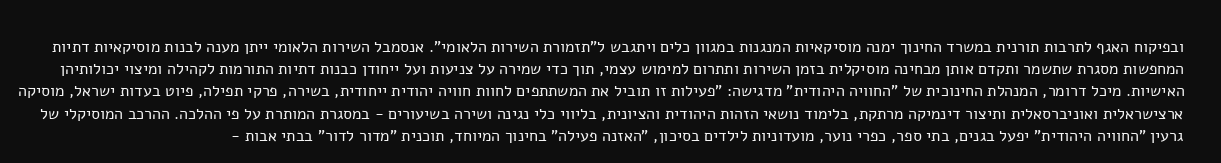ובפיקוח האגף לתרבות תורנית במשרד החינוך ימנה מוסיקאיות המנגנות במגוון כלים ויתגבש ל"תזמורת השירות הלאומי". אנסמבל השירות הלאומי ייתן מענה לבנות מוסיקאיות דתיות המחפשות מסגרת שתשמר ותקדם אותן מבחינה מוסיקלית בזמן השירות ותתרום למימוש עצמי, תוך כדי שמירה על צניעות ועל ייחודן כבנות דתיות התורמות לקהילה ומיצוי יכולותיהן האישיות. מיכל דרומר, המנהלת החינוכית של "החוויה היהודית" מדגישה: "פעילות זו תוביל את המשתתפים לחוות חוויה יהודית ייחודית, בשירה, פרקי תפילה, פיוט בעדות ישראל, מוסיקה ארצישראלית ואוניברסאלית ותיצור דינמיקה מרתקת, בלימוד נושאי הזהות היהודית והציונית, בליווי כלי נגינה ושירה בשיעורים - במסגרת המותרת על פי ההלכה. ההרכב המוסיקלי של גרעין "החוויה היהודית" יפעל בגנים, בתי ספר, כפרי נוער, מועדוניות לילדים בסיכון, "האזנה פעילה" בחינוך המיוחד, תוכנית "מדור לדור" בבתי אבות -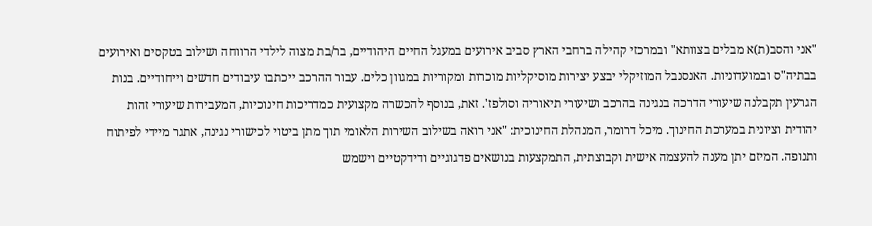"אני והסב(ת)א מבלים בצוותא" ובמרכזי קהילה ברחבי הארץ סביב אירועים במעגל החיים היהודיים, בר/בת מצוה לילדי הרווחה ושילוב בטקסים ואירועים בבתיה"ס ובמועדוניות. האנסנבל המוזיקלי יבצע יצירות מוסיקליות מוכרות ומקוריות במגוון כלים. עבור ההרכב ייכתבו עיבודים חדשים וייחודיים. בנות הגרעין תקבלנה שיעורי הדרכה בנגינה בהרכב ושיעורי תיאוריה וסולפז'. זאת, בנוסף להכשרה מקצועית כמדריכות חינוכיות, המעבירות שיעורי זהות יהודית וציונית במערכת החינוך. מיכל דרומר, המנהלת החינוכית: "אני רואה בשילוב השירות הלאומי תוך מתן ביטוי לכישורי נגינה, אתגר מיידי לפיתוח ותנופה. המיזם יתן מענה להעצמה אישית וקבוצתית, התמקצעות בנושאים פדגוגיים ודידקטיים וישמש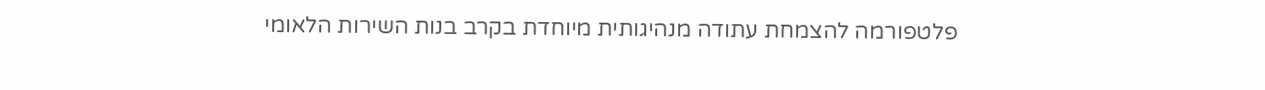פלטפורמה להצמחת עתודה מנהיגותית מיוחדת בקרב בנות השירות הלאומי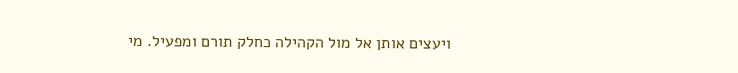ויעצים אותן אל מול הקהילה כחלק תורם ומפעיל. מי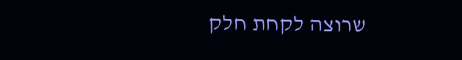שרוצה לקחת חלק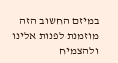במיזם החשוב הזה מוזמנת לפנות אלינו ולהצמיח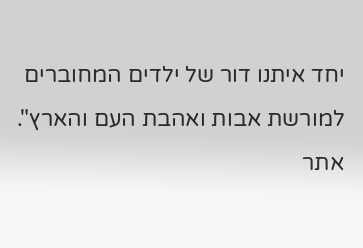יחד איתנו דור של ילדים המחוברים למורשת אבות ואהבת העם והארץ". אתר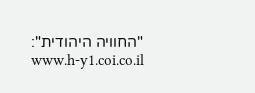"החוויה היהודית": www.h-y1.coi.co.il